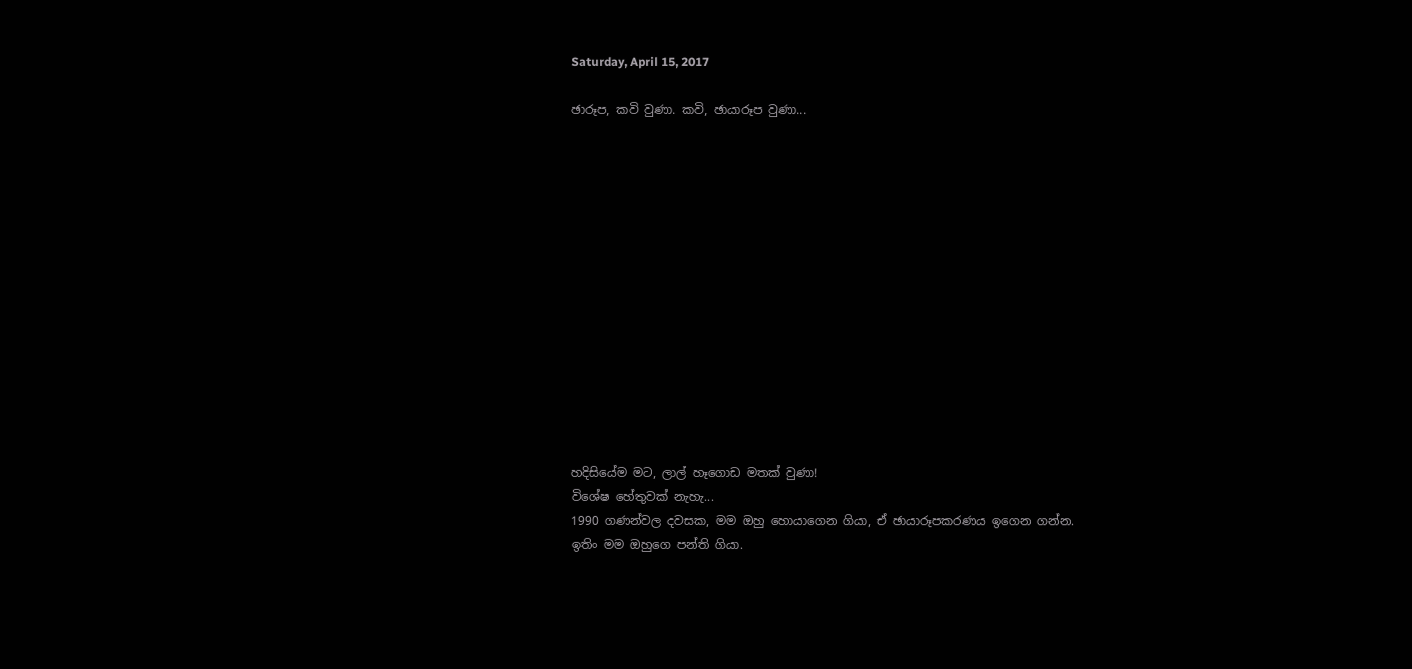Saturday, April 15, 2017

ඡාරූප, කවි වුණා. කවි, ඡායාරූප වුණා...














හදිසියේම මට, ලාල් හෑගොඩ මතක් වුණා!
විශේෂ හේතුවක් නැහැ...
1990 ගණන්වල දවසක, මම ඔහු හොයාගෙන ගියා, ඒ ඡායාරූපකරණය ඉගෙන ගන්න.
ඉතිං මම ඔහුගෙ පන්ති ගියා.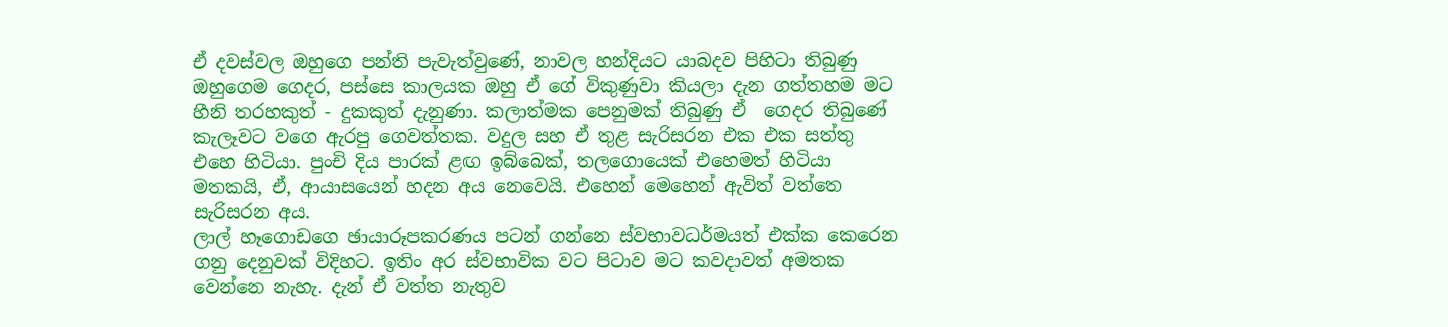ඒ දවස්වල ඔහුගෙ පන්ති පැවැත්වුණේ, නාවල හන්දියට යාබදව පිහිටා තිබුණු ඔහුගෙම ගෙදර, පස්සෙ කාලයක ඔහු ඒ ගේ විකුණුවා කියලා දැන ගත්තහම මට හීනි තරහකුත් - දුකකුත් දැනුණා. කලාත්මක පෙනුමක් තිබුණු ඒ  ගෙදර තිබුණේ කැලෑවට වගෙ ඇරපු ගෙවත්තක. වදුල සහ ඒ තුළ සැරිසරන එක එක සත්තු එහෙ හිටියා. පුංචි දිය පාරක් ළඟ ඉබ්බෙක්, තලගොයෙක් එහෙමත් හිටියා මතකයි, ඒ, ආයාසයෙන් හදන අය නෙවෙයි. එහෙන් මෙහෙන් ඇවිත් වත්තෙ සැරිසරන අය.
ලාල් හෑගොඩගෙ ඡායාරූපකරණය පටන් ගන්නෙ ස්වභාවධර්මයත් එක්ක කෙරෙන ගනු දෙනුවක් විදිහට. ඉතිං අර ස්වභාවික වට පිටාව මට කවදාවත් අමතක වෙන්නෙ නැහැ. දැන් ඒ වත්ත නැතුව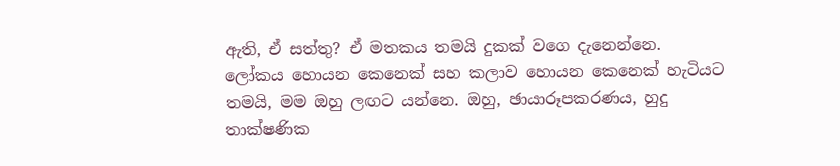ඇති, ඒ සත්තු? ඒ මතකය තමයි දුකක් වගෙ දැනෙන්නෙ.
ලෝකය හොයන කෙනෙක් සහ කලාව හොයන කෙනෙක් හැටියට තමයි, මම ඔහු ලඟට යන්නෙ. ඔහු, ඡායාරූපකරණය, හුදු තාක්ෂණික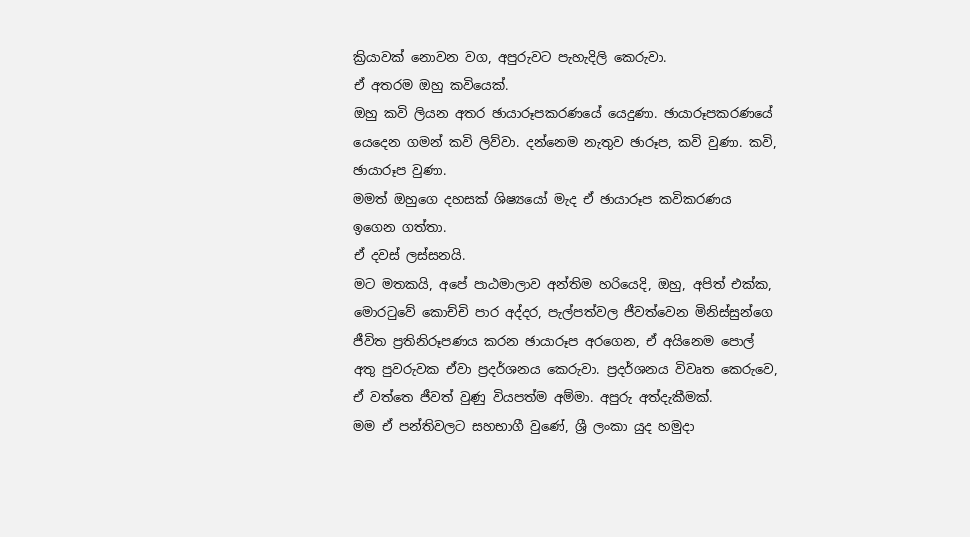ක්‍රියාවක් නොවන වග, අපුරුවට පැහැදිලි කෙරුවා.
ඒ අතරම ඔහු කවියෙක්.
ඔහු කවි ලියන අතර ඡායාරූපකරණයේ යෙදුණා. ඡායාරූපකරණයේ යෙදෙන ගමන් කවි ලිව්වා. දන්නෙම නැතුව ඡාරූප, කවි වුණා. කවි, ඡායාරූප වුණා.
මමත් ඔහුගෙ දහසක් ශිෂ්‍යයෝ මැද ඒ ඡායාරූප කවිකරණය ඉගෙන ගත්තා.
ඒ දවස් ලස්සනයි.
මට මතකයි, අපේ පාඨමාලාව අන්තිම හරියෙදි, ඔහු, අපිත් එක්ක, මොරටුවේ කොච්චි පාර අද්දර, පැල්පත්වල ජීවත්වෙන මිනිස්සුන්ගෙ ජීවිත ප්‍රතිනිරූපණය කරන ඡායාරූප අරගෙන, ඒ අයිනෙම පොල් අතු පුවරුවක ඒවා ප්‍රදර්ශනය කෙරුවා. ප්‍රදර්ශනය විවෘත කෙරුවෙ, ඒ වත්තෙ ජීවත් වුණු වියපත්ම අම්මා. අපුරු අත්දැකීමක්.
මම ඒ පන්තිවලට සහභාගී වුණේ, ශ්‍රී ලංකා යුද හමුදා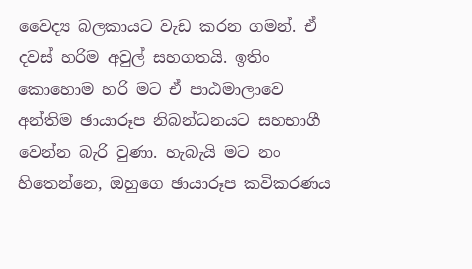වෛද්‍ය බලකායට වැඩ කරන ගමන්. ඒ දවස් හරිම අවුල් සහගතයි. ඉතිං කොහොම හරි මට ඒ පාඨමාලාවෙ අන්තිම ඡායාරූප නිබන්ධනයට සහභාගී වෙන්න බැරි වුණා. හැබැයි මට නං හිතෙන්නෙ, ඔහුගෙ ඡායාරූප කවිකරණය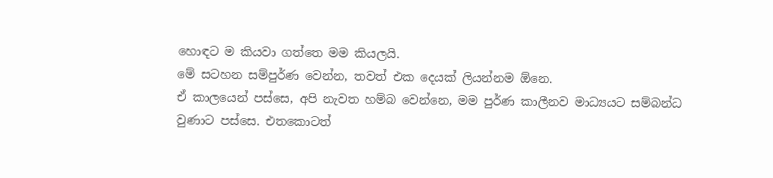හොඳට ම කියවා ගත්තෙ මම කියලයි.
මේ සටහන සම්පුර්ණ වෙන්න, තවත් එක දෙයක් ලියන්නම ඕනෙ.
ඒ කාලයෙන් පස්සෙ, අපි නැවත හම්බ වෙන්නෙ, මම පුර්ණ කාලීනව මාධ්‍යයට සම්බන්ධ වුණාට පස්සෙ. එතකොටත්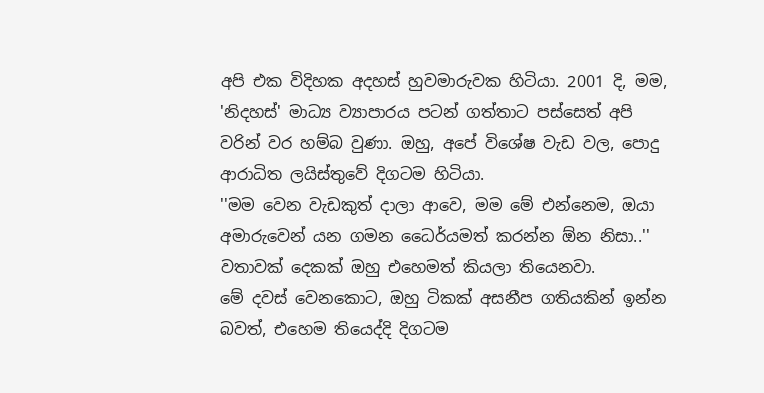අපි එක විදිහක අදහස් හුවමාරුවක හිටියා. 2001 දි, මම, 'නිදහස්' මාධ්‍ය ව්‍යාපාරය පටන් ගත්තාට පස්සෙත් අපි වරින් වර හම්බ වුණා. ඔහු, අපේ විශේෂ වැඩ වල, පොදු ආරාධිත ලයිස්තුවේ දිගටම හිටියා.
''මම වෙන වැඩකුත් දාලා ආවෙ, මම මේ එන්නෙම, ඔයා අමාරුවෙන් යන ගමන ධෛර්යමත් කරන්න ඕන නිසා..'' වතාවක් දෙකක් ඔහු එහෙමත් කියලා තියෙනවා.
මේ දවස් වෙනකොට, ඔහු ටිකක් අසනීප ගතියකින් ඉන්න බවත්, එහෙම තියෙද්දි දිගටම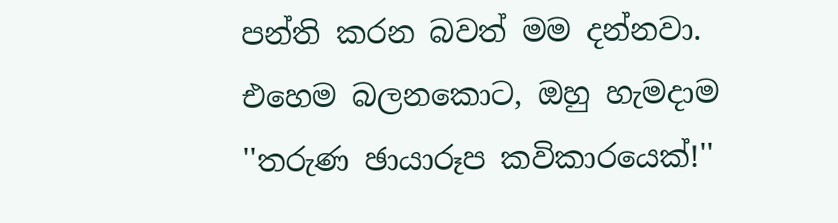පන්ති කරන බවත් මම දන්නවා.
එහෙම බලනකොට, ඔහු හැමදාම ''තරුණ ඡායාරූප කවිකාරයෙක්!''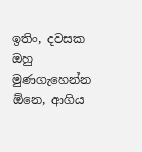ඉතිං, දවසක ඔහු මුණගැහෙන්න ඕනෙ, ආගිය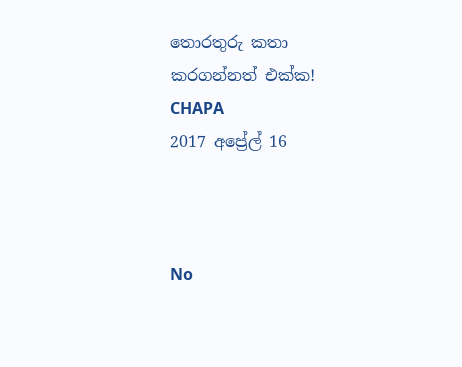තොරතුරු කතා කරගන්නත් එක්ක!
CHAPA
2017 අප්‍රේල් 16



No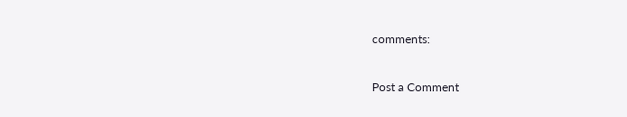comments:

Post a Comment